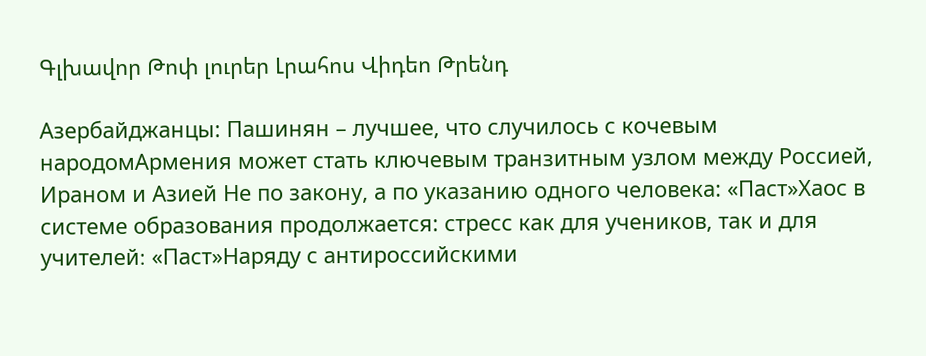Գլխավոր Թոփ լուրեր Լրահոս Վիդեո Թրենդ

Азербайджанцы: Пашинян – лучшее, что случилось с кочевым народомАрмения может стать ключевым транзитным узлом между Россией, Ираном и Азией Не по закону, а по указанию одного человека: «Паст»Хаос в системе образования продолжается: стресс как для учеников, так и для учителей։ «Паст»Наряду с антироссийскими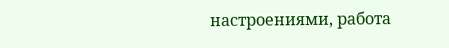настроениями, работа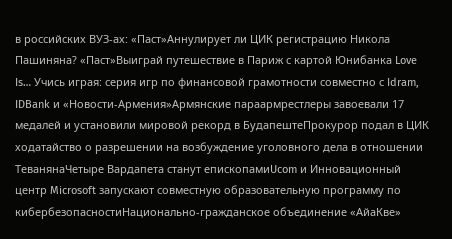в российских ВУЗ-ах: «Паст»Аннулирует ли ЦИК регистрацию Никола Пашиняна? «Паст»Выиграй путешествие в Париж с картой Юнибанка Love Is… Учись играя: серия игр по финансовой грамотности совместно с Idram, IDBank и «Новости-Армения»Армянские параармрестлеры завоевали 17 медалей и установили мировой рекорд в БудапештеПрокурор подал в ЦИК ходатайство о разрешении на возбуждение уголовного дела в отношении ТеванянаЧетыре Вардапета станут епископамиUcom и Инновационный центр Microsoft запускают совместную образовательную программу по кибербезопасностиНационально-гражданское объединение «АйаКве»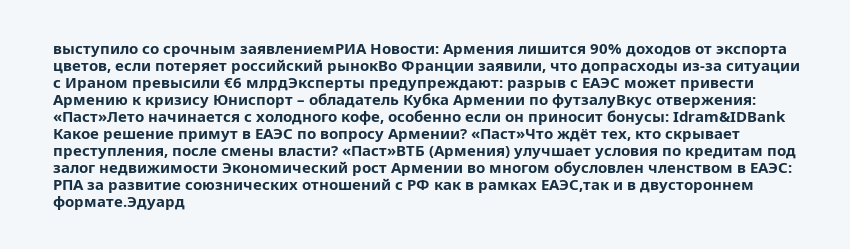выступило со срочным заявлениемРИА Новости: Армения лишится 90% доходов от экспорта цветов, если потеряет российский рынокВо Франции заявили, что допрасходы из-за ситуации с Ираном превысили €6 млрдЭксперты предупреждают: разрыв с ЕАЭС может привести Армению к кризису Юниспорт – обладатель Кубка Армении по футзалуВкус отвержения: «Паст»Лето начинается с холодного кофе, особенно если он приносит бонусы: Idram&IDBank Какое решение примут в ЕАЭС по вопросу Армении? «Паст»Что ждёт тех, кто скрывает преступления, после смены власти? «Паст»ВТБ (Армения) улучшает условия по кредитам под залог недвижимости Экономический рост Армении во многом обусловлен членством в ЕАЭС: РПА за развитие союзнических отношений с РФ как в рамках ЕАЭС,так и в двустороннем формате.Эдуард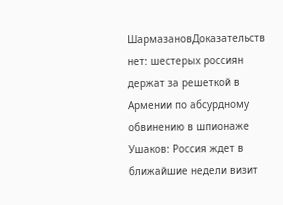ШармазановДоказательств нет: шестерых россиян держат за решеткой в Армении по абсурдному обвинению в шпионаже Ушаков: Россия ждет в ближайшие недели визит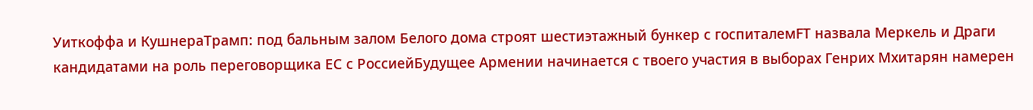Уиткоффа и КушнераТрамп: под бальным залом Белого дома строят шестиэтажный бункер с госпиталемFT назвала Меркель и Драги кандидатами на роль переговорщика ЕС с РоссиейБудущее Армении начинается с твоего участия в выборах Генрих Мхитарян намерен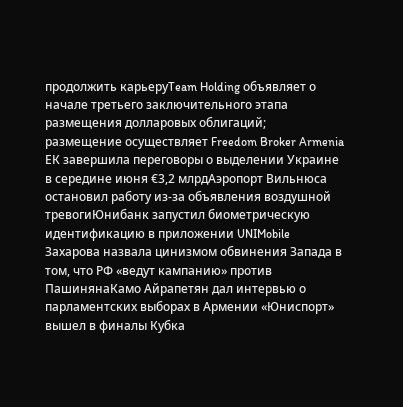продолжить карьеруTeam Holding объявляет о начале третьего заключительного этапа размещения долларовых облигаций; размещение осуществляет Freedom Broker Armenia ЕК завершила переговоры о выделении Украине в середине июня €3,2 млрдАэропорт Вильнюса остановил работу из-за объявления воздушной тревогиЮнибанк запустил биометрическую идентификацию в приложении UNIMobile Захарова назвала цинизмом обвинения Запада в том, что РФ «ведут кампанию» против ПашинянаКамо Айрапетян дал интервью о парламентских выборах в Армении «Юниспорт» вышел в финалы Кубка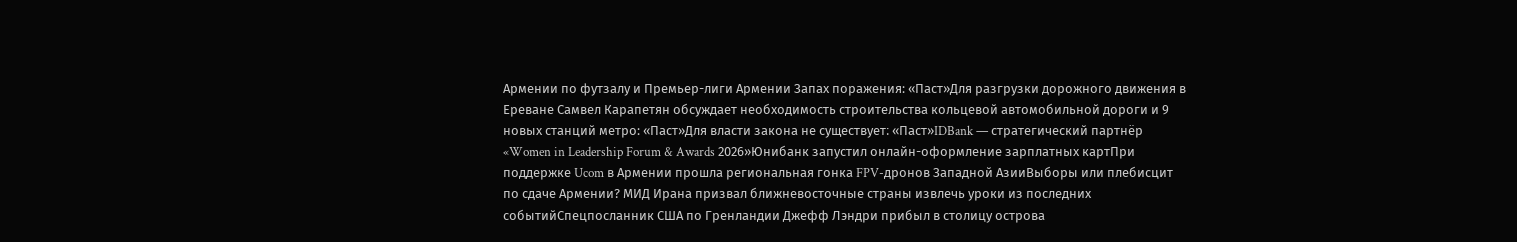Армении по футзалу и Премьер-лиги Армении Запах поражения: «Паст»Для разгрузки дорожного движения в Ереване Самвел Карапетян обсуждает необходимость строительства кольцевой автомобильной дороги и 9 новых станций метро: «Паст»Для власти закона не существует։ «Паст»IDBank — стратегический партнёр «Women in Leadership Forum & Awards 2026»Юнибанк запустил онлайн-оформление зарплатных картПри поддержке Ucom в Армении прошла региональная гонка FPV-дронов Западной АзииВыборы или плебисцит по сдаче Армении? МИД Ирана призвал ближневосточные страны извлечь уроки из последних событийСпецпосланник США по Гренландии Джефф Лэндри прибыл в столицу острова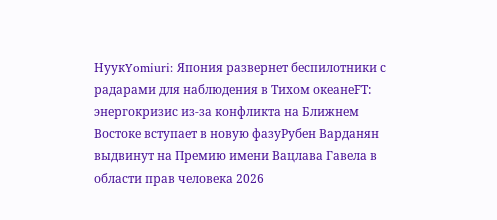НуукYomiuri: Япония развернет беспилотники с радарами для наблюдения в Тихом океанеFT: энергокризис из-за конфликта на Ближнем Востоке вступает в новую фазуРубен Варданян выдвинут на Премию имени Вацлава Гавела в области прав человека 2026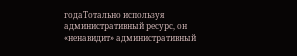годаТотально используя административный ресурс, он «ненавидит» административный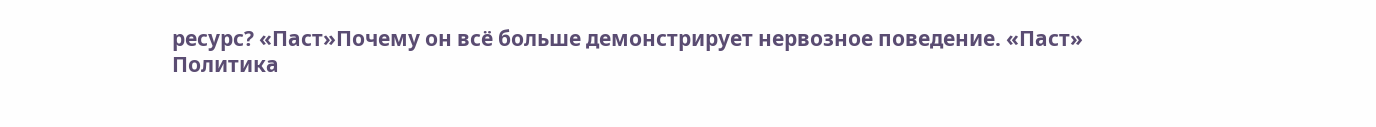ресурс? «Паст»Почему он всё больше демонстрирует нервозное поведение. «Паст»
Политика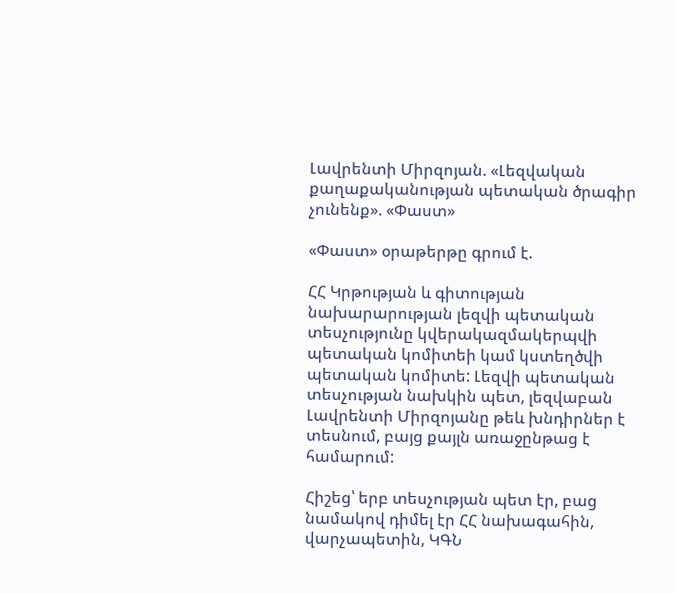Լավրենտի Միրզոյան. «Լեզվական քաղաքականության պետական ծրագիր չունենք». «Փաստ»

«Փաստ» օրաթերթը գրում է.

ՀՀ Կրթության և գիտության նախարարության լեզվի պետական տեսչությունը կվերակազմակերպվի պետական կոմիտեի կամ կստեղծվի պետական կոմիտե: Լեզվի պետական տեսչության նախկին պետ, լեզվաբան Լավրենտի Միրզոյանը թեև խնդիրներ է տեսնում, բայց քայլն առաջընթաց է համարում:

Հիշեց՝ երբ տեսչության պետ էր, բաց նամակով դիմել էր ՀՀ նախագահին, վարչապետին, ԿԳՆ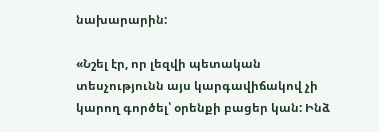նախարարին:

«Նշել էր, որ լեզվի պետական տեսչությունն այս կարգավիճակով չի կարող գործել՝ օրենքի բացեր կան: Ինձ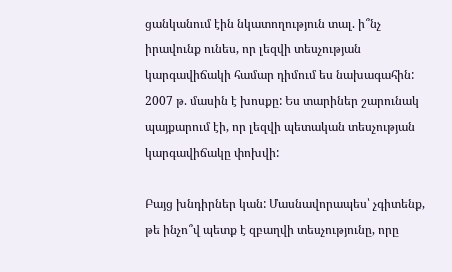ցանկանում էին նկատողություն տալ. ի՞նչ իրավունք ունես, որ լեզվի տեսչության կարգավիճակի համար դիմում ես նախագահին: 2007 թ. մասին է խոսքը: Ես տարիներ շարունակ պայքարում էի, որ լեզվի պետական տեսչության կարգավիճակը փոխվի:

Բայց խնդիրներ կան: Մասնավորապես՝ չգիտենք, թե ինչո՞վ պետք է զբաղվի տեսչությունը, որը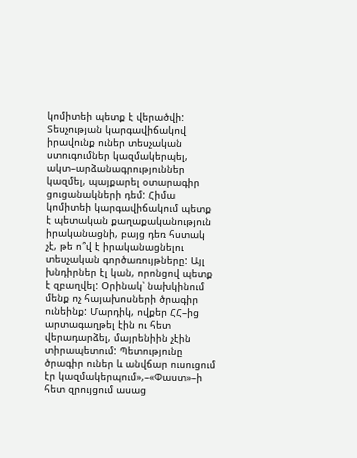կոմիտեի պետք է վերածվի: Տեսչության կարգավիճակով իրավունք ուներ տեսչական ստուգումներ կազմակերպել, ակտ–արձանագրություններ կազմել, պայքարել օտարագիր ցուցանակների դեմ: Հիմա կոմիտեի կարգավիճակում պետք է պետական քաղաքականություն իրականացնի, բայց դեռ հստակ չէ, թե ո՞վ է իրականացնելու տեսչական գործառույթները: Այլ խնդիրներ էլ կան, որոնցով պետք է զբաղվել: Օրինակ՝ նախկինում մենք ոչ հայախոսների ծրագիր ունեինք: Մարդիկ, ովքեր ՀՀ–ից արտագաղթել էին ու հետ վերադարձել, մայրենիին չէին տիրապետում: Պետությունը ծրագիր ուներ և անվճար ուսուցում էր կազմակերպում»,–«Փաստ»–ի հետ զրույցում ասաց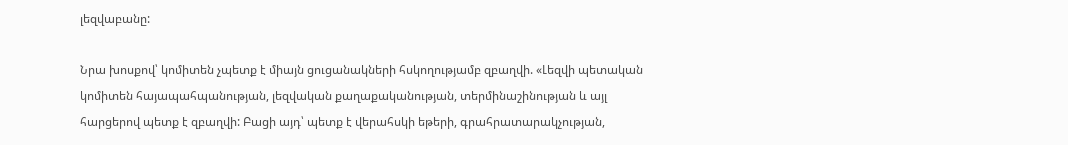լեզվաբանը:

Նրա խոսքով՝ կոմիտեն չպետք է միայն ցուցանակների հսկողությամբ զբաղվի. «Լեզվի պետական կոմիտեն հայապահպանության, լեզվական քաղաքականության, տերմինաշինության և այլ հարցերով պետք է զբաղվի: Բացի այդ՝ պետք է վերահսկի եթերի, գրահրատարակչության,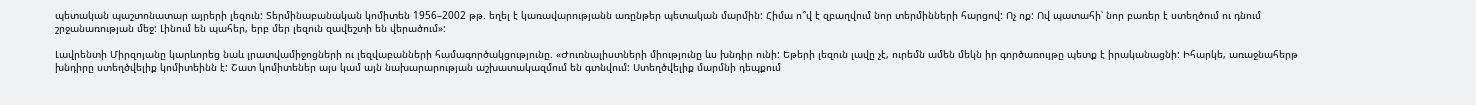պետական պաշտոնատար այրերի լեզուն: Տերմինաբանական կոմիտեն 1956–2002 թթ. եղել է կառավարությանն առընթեր պետական մարմին: Հիմա ո՞վ է զբաղվում նոր տերմինների հարցով: Ոչ ոք: Ով պատահի՝ նոր բառեր է ստեղծում ու դնում շրջանառության մեջ: Լինում են պահեր, երբ մեր լեզուն զավեշտի են վերածում»:

Լավրենտի Միրզոյանը կարևորեց նաև լրատվամիջոցների ու լեզվաբանների համագործակցությունը. «Ժուռնալիստների միությունը ևս խնդիր ունի: Եթերի լեզուն լավը չէ, ուրեմն ամեն մեկն իր գործառույթը պետք է իրականացնի: Իհարկե, առաջնահերթ խնդիրը ստեղծվելիք կոմիտեինն է: Շատ կոմիտեներ այս կամ այն նախարարության աշխատակազմում են գտնվում: Ստեղծվելիք մարմնի դեպքում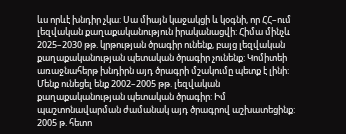ևս որևէ խնդիր չկա: Սա միայն կաջակցի և կօգնի, որ ՀՀ–ում լեզվական քաղաքականություն իրականացվի: Հիմա մինչև 2025–2030 թթ. կրթության ծրագիր ունենք, բայց լեզվական քաղաքականության պետական ծրագիր չունենք: Կոմիտեի առաջնահերթ խնդիրն այդ ծրագրի մշակումը պետք է լինի: Մենք ունեցել ենք 2002–2005 թթ. լեզվական քաղաքականության պետական ծրագիր: Իմ պաշտոնավարման ժամանակ այդ ծրագրով աշխատեցինք: 2005 թ. հետո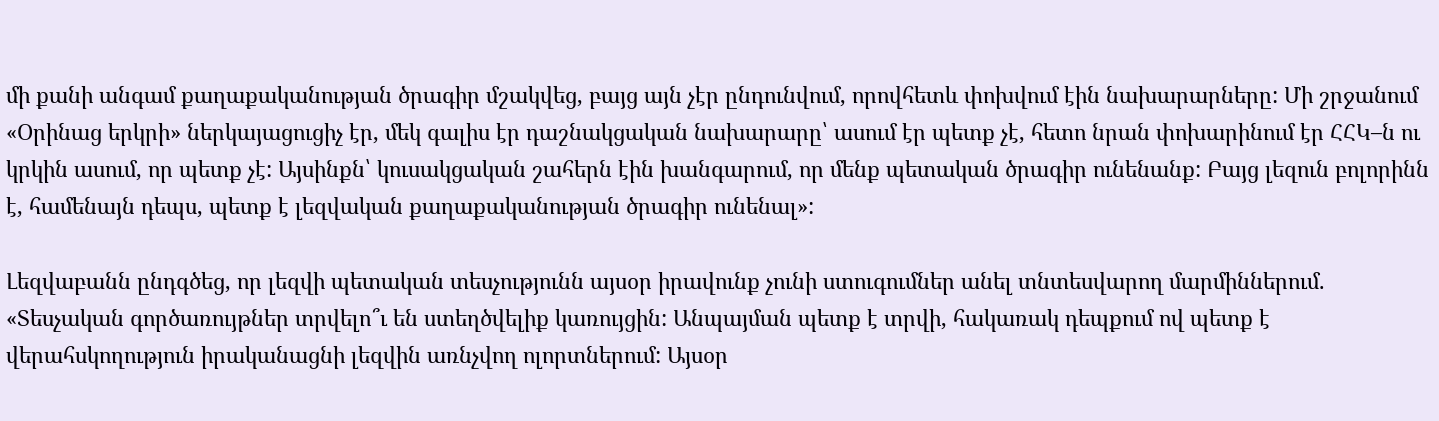մի քանի անգամ քաղաքականության ծրագիր մշակվեց, բայց այն չէր ընդունվում, որովհետև փոխվում էին նախարարները: Մի շրջանում «Օրինաց երկրի» ներկայացուցիչ էր, մեկ գալիս էր դաշնակցական նախարարը՝ ասում էր պետք չէ, հետո նրան փոխարինում էր ՀՀԿ–ն ու կրկին ասում, որ պետք չէ: Այսինքն՝ կուսակցական շահերն էին խանգարում, որ մենք պետական ծրագիր ունենանք: Բայց լեզուն բոլորինն է, համենայն դեպս, պետք է լեզվական քաղաքականության ծրագիր ունենալ»:

Լեզվաբանն ընդգծեց, որ լեզվի պետական տեսչությունն այսօր իրավունք չունի ստուգումներ անել տնտեսվարող մարմիններում. «Տեսչական գործառույթներ տրվելո՞ւ են ստեղծվելիք կառույցին: Անպայման պետք է տրվի, հակառակ դեպքում ով պետք է վերահսկողություն իրականացնի լեզվին առնչվող ոլորտներում: Այսօր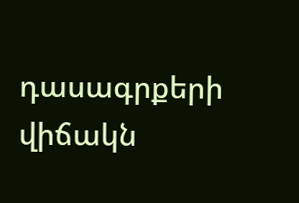դասագրքերի վիճակն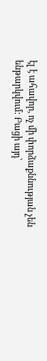էլ է ահավոր, ոչ մի փորձաքննության չեն ենթարկվում: Բացի այդ՝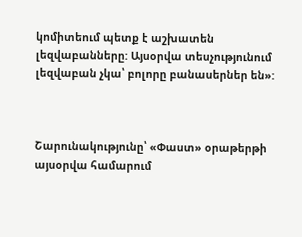կոմիտեում պետք է աշխատեն լեզվաբանները: Այսօրվա տեսչությունում լեզվաբան չկա՝ բոլորը բանասերներ են»:



Շարունակությունը՝ «Փաստ» օրաթերթի այսօրվա համարում